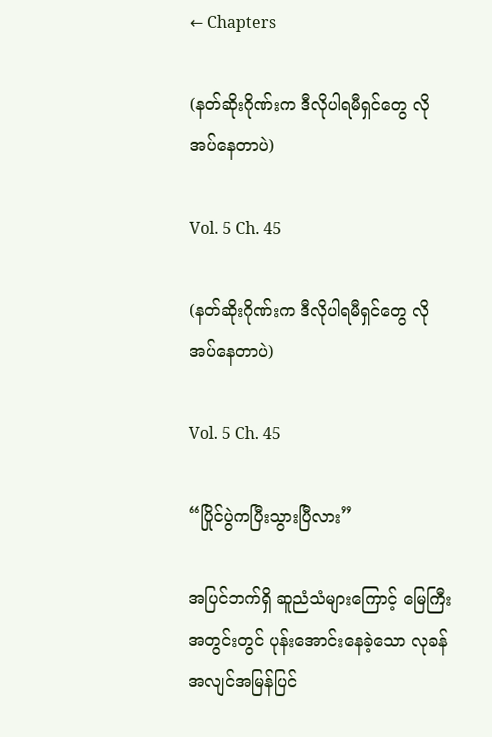← Chapters

(နတ်ဆိုးဂိုဏ်းက ဒီလိုပါရမီရှင်တွေ လိုအပ်နေတာပဲ)

Vol. 5 Ch. 45

(နတ်ဆိုးဂိုဏ်းက ဒီလိုပါရမီရှင်တွေ လိုအပ်နေတာပဲ)

Vol. 5 Ch. 45

“ပြိုင်ပွဲကပြီးသွားပြီလား”

အပြင်ဘက်ရှိ ဆူညံသံများကြောင့် မြေကြီးအတွင်းတွင် ပုန်းအောင်းနေခဲ့သော လုခန် အလျင်အမြန်ပြင်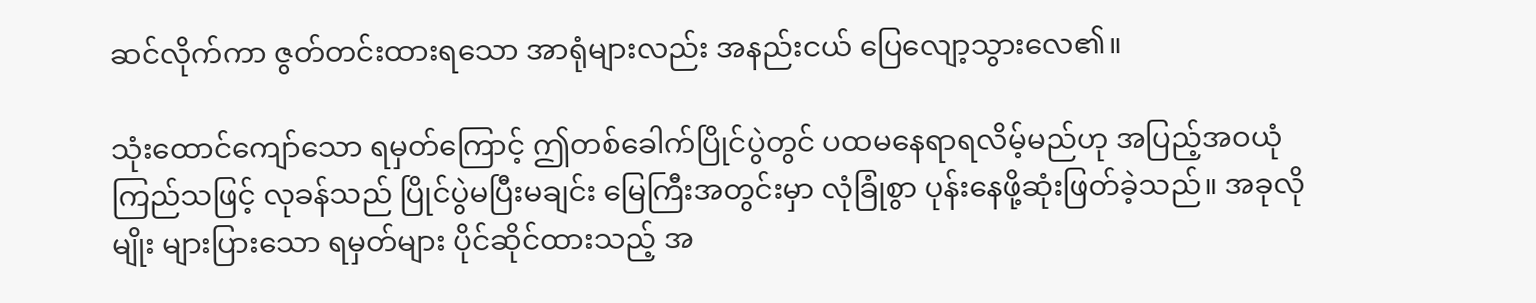ဆင်လိုက်ကာ ဇွတ်တင်းထားရသော အာရုံများလည်း အနည်းငယ် ပြေလျော့သွားလေ၏။

သုံးထောင်ကျော်သော ရမှတ်ကြောင့် ဤတစ်ခေါက်ပြိုင်ပွဲတွင် ပထမနေရာရလိမ့်မည်ဟု အပြည့်အဝယုံကြည်သဖြင့် လုခန်သည် ပြိုင်ပွဲမပြီးမချင်း မြေကြီးအတွင်းမှာ လုံခြုံစွာ ပုန်းနေဖို့ဆုံးဖြတ်ခဲ့သည်။ အခုလိုမျိုး များပြားသော ရမှတ်များ ပိုင်ဆိုင်ထားသည့် အ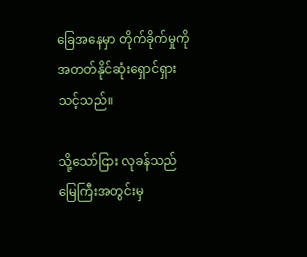ခြေအနေမှာ တိုက်ခိုက်မှုကို အတတ်နိုင်ဆုံးရှောင်ရှားသင့်သည်။

သို့သော်ငြား လုခန်သည် မြေကြီးအတွင်းမှ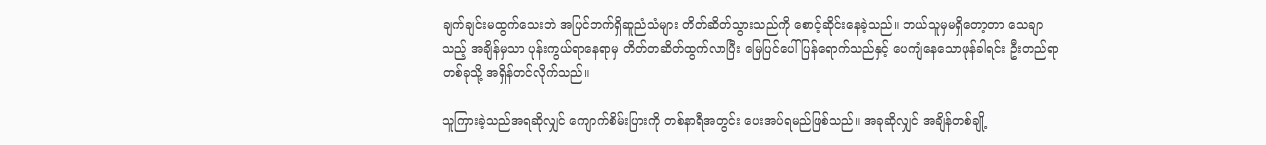ချက်ချင်းမထွက်သေးဘဲ အပြင်ဘက်ရှိဆူညံသံများ တိတ်ဆိတ်သွားသည်ကို စောင့်ဆိုင်းနေခဲ့သည်။ ဘယ်သူမှမရှိတော့တာ သေချာသည့် အချိန်မှသာ ပုန်းကွယ်ရာနေရာမှ တိတ်တဆိတ်ထွက်လာပြီး မြေပြင်ပေါ်ပြန်ရောက်သည်နှင့် ပေကျံနေသောဖုန်ခါရင်း ဦးတည်ရာတစ်ခုသို့ အရှိန်တင်လိုက်သည်။

သူကြားခဲ့သည်အရဆိုလျှင် ကျောက်စိမ်းပြားကို တစ်နာရီအတွင်း ပေးအပ်ရမည်ဖြစ်သည်။ အခုဆိုလျှင် အချိန်တစ်ချို့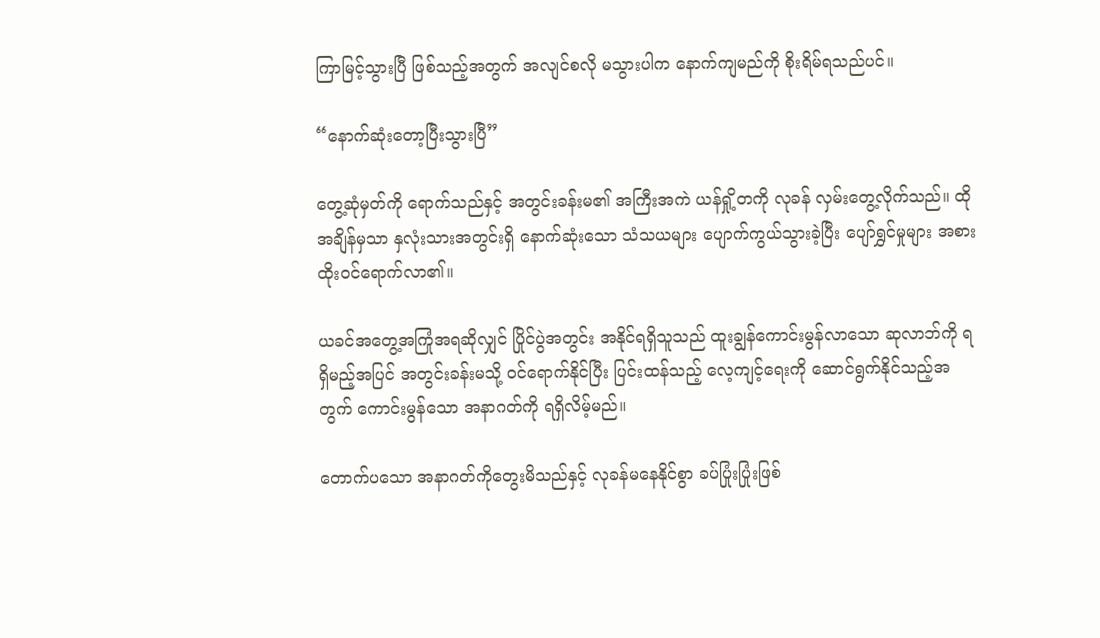ကြာမြင့်သွားပြီ ဖြစ်သည့်အတွက် အလျင်စလို မသွားပါက နောက်ကျမည်ကို စိုးရိမ်ရသည်ပင်။

“နောက်ဆုံးတော့ပြီးသွားပြီ”

တွေ့ဆုံမှတ်ကို ရောက်သည်နှင့် အတွင်းခန်းမ၏ အကြီးအကဲ ယန်ရှို့တကို လုခန် လှမ်းတွေ့လိုက်သည်။ ထိုအချိန်မှသာ နှလုံးသားအတွင်းရှိ နောက်ဆုံးသော သံသယများ ပျောက်ကွယ်သွားခဲ့ပြီး ပျော်ရွှင်မှုများ အစားထိုးဝင်ရောက်လာ၏။

ယခင်အတွေ့အကြုံအရဆိုလျှင် ပြိုင်ပွဲအတွင်း အနိုင်ရရှိသူသည် ထူးချွန်ကောင်းမွန်လာသော ဆုလာဘ်ကို ရရှိမည့်အပြင် အတွင်းခန်းမသို့ ဝင်ရောက်နိုင်ပြီး ပြင်းထန်သည့် လေ့ကျင့်ရေးကို ဆောင်ရွက်နိုင်သည့်အတွက် ကောင်းမွန်သော အနာဂတ်ကို ရရှိလိမ့်မည်။

တောက်ပသော အနာဂတ်ကိုတွေးမိသည်နှင့် လုခန်မနေနိုင်စွာ ခပ်ပြုံးပြုံးဖြစ်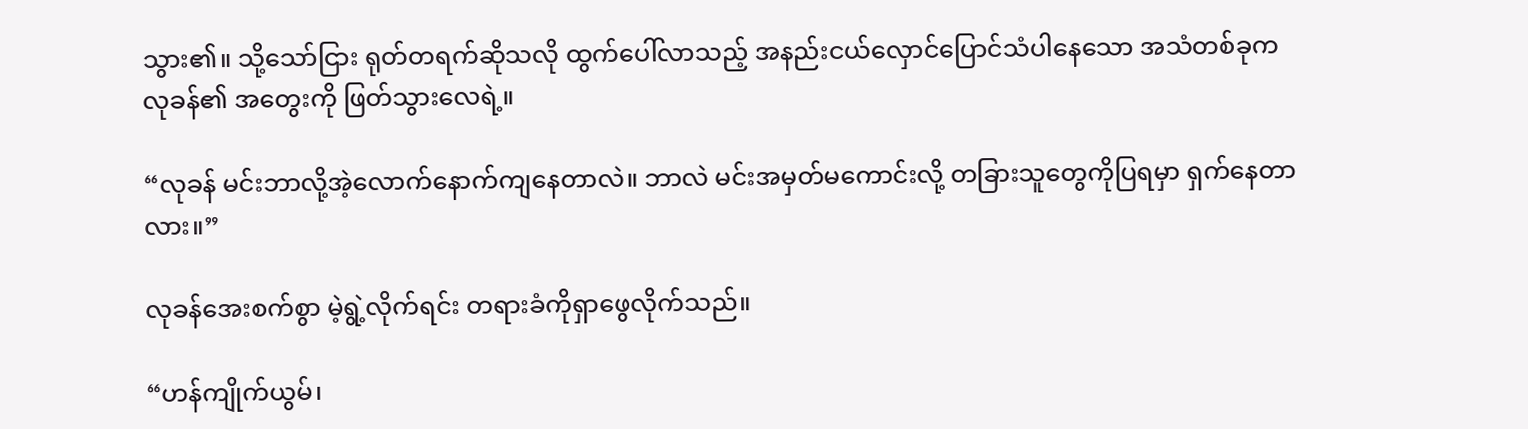သွား၏။ သို့သော်ငြား ရုတ်တရက်ဆိုသလို ထွက်ပေါ်လာသည့် အနည်းငယ်လှောင်ပြောင်သံပါနေသော အသံတစ်ခုက လုခန်၏ အတွေးကို ဖြတ်သွားလေရဲ့။

“လုခန် မင်းဘာလို့အဲ့လောက်နောက်ကျနေတာလဲ။ ဘာလဲ မင်းအမှတ်မကောင်းလို့ တခြားသူတွေကိုပြရမှာ ရှက်နေတာလား။”

လုခန်အေးစက်စွာ မဲ့ရွဲ့လိုက်ရင်း တရားခံကိုရှာဖွေလိုက်သည်။

“ဟန်ကျိုက်ယွမ်၊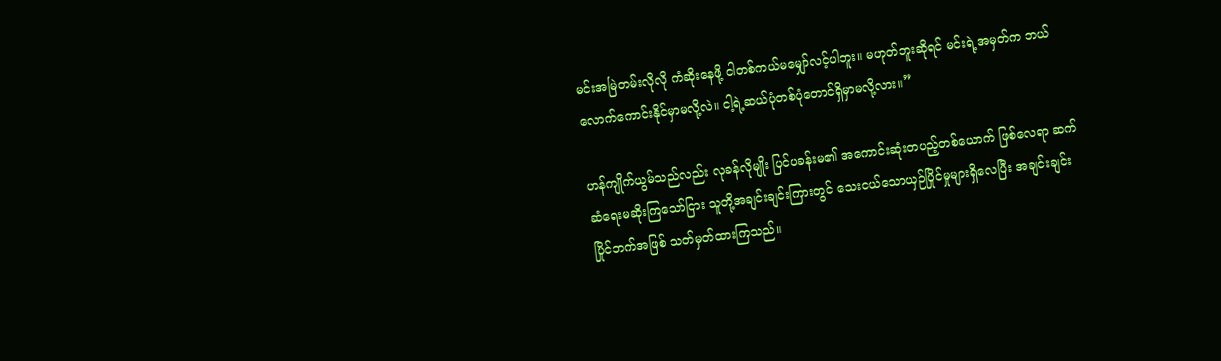မင်းအမြဲတမ်းလိုလို ကံဆိုးနေဖို့ ငါတစ်ကယ်မမျှော်လင့်ပါဘူး။ မဟုတ်ဘူးဆိုရင် မင်းရဲ့အမှတ်က ဘယ်လောက်ကောင်းနိုင်မှာမလို့လဲ။ ငါ့ရဲ့ဆယ်ပုံတစ်ပုံတောင်ရှိမှာမလို့လား။”

ဟန်ကျိုက်ယွမ်သည်လည်း လုခန်လိုမျိုး ပြင်ပခန်းမ၏ အကောင်းဆုံးတပည့်တစ်ယောက် ဖြစ်လေရာ ဆက်ဆံရေးမဆိုးကြသော်ငြား သူတို့အချင်းချင်းကြားတွင် သေးငယ်သောယှဉ်ပြိုင်မှုများရှိလေပြီး အချင်းချင်း ပြိုင်ဘက်အဖြစ် သတ်မှတ်ထားကြသည်။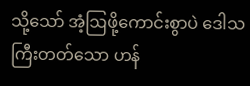သို့သော် အံ့ဩဖို့ကောင်းစွာပဲ ဒေါသကြီးတတ်သော ဟန်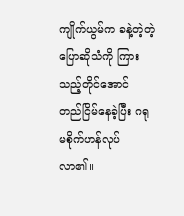ကျိုက်ယွမ်က ခနဲ့တဲ့တဲ့ပြောဆိုသံကို ကြားသည့်တိုင်အောင် တည်ငြိမ်နေခဲ့ပြီး ဂရုမစိုက်ဟန်လုပ်လာ၏။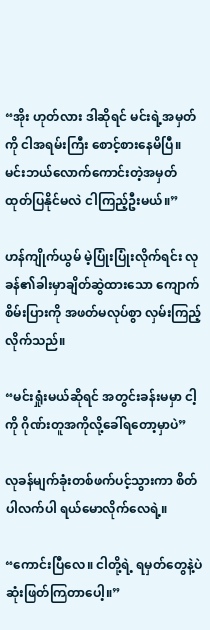“အိုး ဟုတ်လား ဒါဆိုရင် မင်းရဲ့အမှတ်ကို ငါအရမ်းကြီး စောင့်စားနေမိပြီ။ မင်းဘယ်လောက်ကောင်းတဲ့အမှတ် ထုတ်ပြနိုင်မလဲ ငါကြည့်ဦးမယ်။”

ဟန်ကျိုက်ယွမ် မဲ့ပြုံးပြုံးလိုက်ရင်း လုခန်၏ခါးမှာချိတ်ဆွဲထားသော ကျောက်စိမ်းပြားကို အဖတ်မလုပ်စွာ လှမ်းကြည့်လိုက်သည်။

“မင်းရှုံးမယ်ဆိုရင် အတွင်းခန်းမမှာ ငါ့ကို ဂိုဏ်းတူအကိုလို့ခေါ်ရတော့မှာပဲ”

လုခန်မျက်ခုံးတစ်ဖက်ပင့်သွားကာ စိတ်ပါလက်ပါ ရယ်မောလိုက်လေရဲ့။

“ကောင်းပြီလေ။ ငါတို့ရဲ့ ရမှတ်တွေနဲ့ပဲ ဆုံးဖြတ်ကြတာပေါ့။”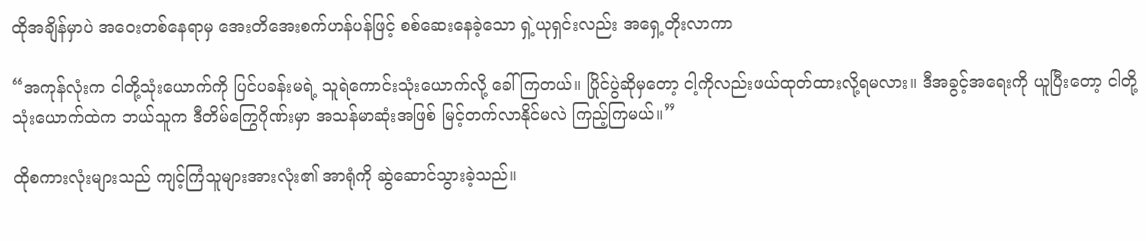ထိုအချိန်မှာပဲ အဝေးတစ်နေရာမှ အေးတိအေးစက်ဟန်ပန်ဖြင့် စစ်ဆေးနေခဲ့သော ရှဲ့ယုရှင်းလည်း အရှေ့တိုးလာကာ

“အကုန်လုံးက ငါတို့သုံးယောက်ကို ပြင်ပခန်းမရဲ့ သူရဲကောင်းသုံးယောက်လို့ ခေါ်ကြတယ်။ ပြိုင်ပွဲဆိုမှတော့ ငါ့ကိုလည်းဖယ်ထုတ်ထားလို့ရမလား။ ဒီအခွင့်အရေးကို ယူပြီးတော့ ငါတို့သုံးယောက်ထဲက ဘယ်သူက ဒီတိမ်ကြွေဂိုဏ်းမှာ အသန်မာဆုံးအဖြစ် မြင့်တက်လာနိုင်မလဲ ကြည့်ကြမယ်။”

ထိုစကားလုံးများသည် ကျင့်ကြံသူများအားလုံး၏ အာရုံကို ဆွဲဆောင်သွားခဲ့သည်။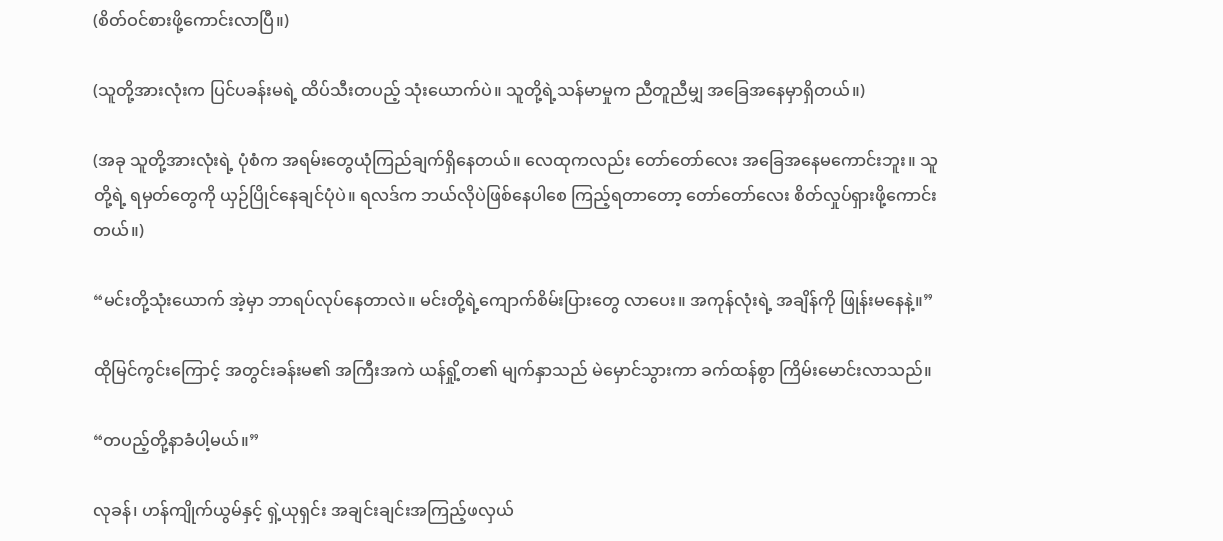(စိတ်ဝင်စားဖို့ကောင်းလာပြီ။)

(သူတို့အားလုံးက ပြင်ပခန်းမရဲ့ ထိပ်သီးတပည့် သုံးယောက်ပဲ။ သူတို့ရဲ့သန်မာမှုက ညီတူညီမျှ အခြေအနေမှာရှိတယ်။)

(အခု သူတို့အားလုံးရဲ့ ပုံစံက အရမ်းတွေယုံကြည်ချက်ရှိနေတယ်။ လေထုကလည်း တော်တော်လေး အခြေအနေမကောင်းဘူး။ သူတို့ရဲ့ ရမှတ်တွေကို ယှဉ်ပြိုင်နေချင်ပုံပဲ။ ရလဒ်က ဘယ်လိုပဲဖြစ်နေပါစေ ကြည့်ရ‌တာတော့ တော်တော်လေး စိတ်လှုပ်ရှားဖို့ကောင်းတယ်။)

“မင်းတို့သုံးယောက် အဲ့မှာ ဘာရပ်လုပ်နေတာလဲ။ မင်းတို့ရဲ့ကျောက်စိမ်းပြားတွေ လာပေး။ အကုန်လုံးရဲ့ အချိန်ကို ဖြုန်းမနေနဲ့။”

ထိုမြင်ကွင်းကြောင့် အတွင်းခန်းမ၏ အကြီးအကဲ ယန်ရှို့တ၏ မျက်နှာသည် မဲမှောင်သွားကာ ခက်ထန်စွာ ကြိမ်းမောင်းလာသည်။

“တပည့်တို့နာခံပါ့မယ်။”

လုခန်၊ ဟန်ကျိုက်ယွမ်နှင့် ရှဲ့ယုရှင်း အချင်းချင်းအကြည့်ဖလှယ်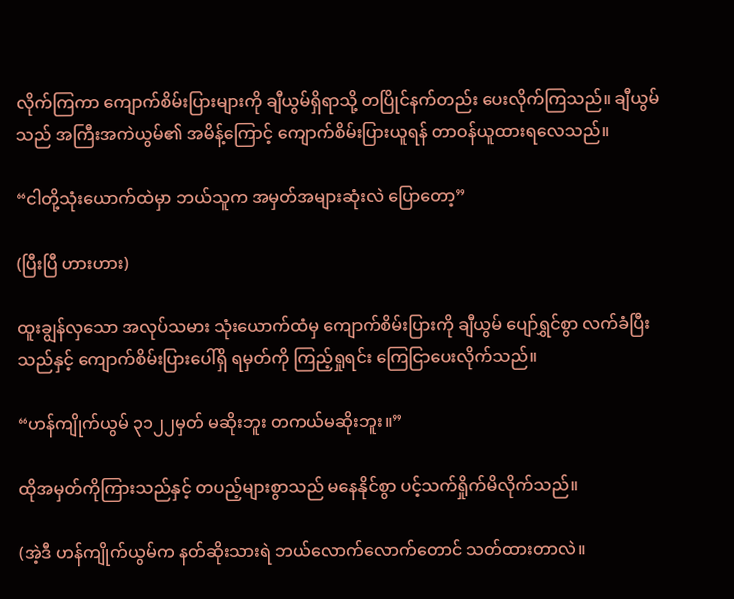လိုက်ကြကာ ကျောက်စိမ်းပြားများကို ချီယွမ်ရှိရာသို့ တပြိုင်နက်တည်း ပေးလိုက်ကြသည်။ ချီယွမ်သည် အကြီးအကဲယွမ်၏ အမိန့်ကြောင့် ကျောက်စိမ်းပြားယူရန် တာဝန်ယူထားရလေသည်။

“ငါတို့သုံးယောက်ထဲမှာ ဘယ်သူက အမှတ်အများဆုံးလဲ ပြောတော့”

(ပြီးပြီ ဟားဟား)

ထူးချွန်လှသော အလုပ်သမား သုံးယောက်ထံမှ ကျောက်စိမ်းပြားကို ချီယွမ် ပျော်ရွှင်စွာ လက်ခံပြီးသည်နှင့် ကျောက်စိမ်းပြားပေါ်ရှိ ရမှတ်ကို ကြည့်ရှုရင်း ကြေငြာပေးလိုက်သည်။

“ဟန်ကျိုက်ယွမ် ၃၁၂၂မှတ် မဆိုးဘူး တကယ်မဆိုးဘူး။”

ထိုအမှတ်ကိုကြားသည်နှင့် တပည့်များစွာသည် မနေနိုင်စွာ ပင့်သက်ရှိုက်မိလိုက်သည်။

(အဲ့ဒီ ဟန်ကျိုက်ယွမ်က နတ်ဆိုးသားရဲ ဘယ်လောက်လောက်တောင် သတ်ထားတာလဲ။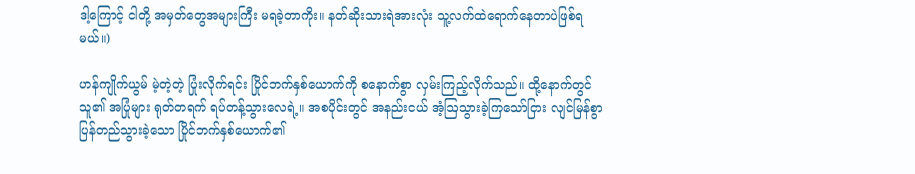ဒါ့ကြောင့် ငါတို့ အမှတ်တွေအများကြီး မရခဲ့တာကိုး။ နတ်ဆိုးသားရဲအားလုံး သူ့လက်ထဲရောက်နေတာပဲဖြစ်ရမယ်။)

ဟန်ကျိုက်ယွမ် မဲ့တဲ့တဲ့ ပြုံးလိုက်ရင်း ပြိုင်ဘက်နှစ်ယောက်ကို စနောက်စွာ လှမ်းကြည့်လိုက်သည်။ ထို့နောက်တွင် သူ၏ အပြုံများ ရုတ်တရက် ရပ်တန့်သွားလေရဲ့။ အစပိုင်းတွင် အနည်းငယ် အံ့ဩသွားခဲ့ကြသော်ငြား လျင်မြန်စွာ ပြန်တည်သွားခဲ့သော ပြိုင်ဘက်နှစ်ယောက်၏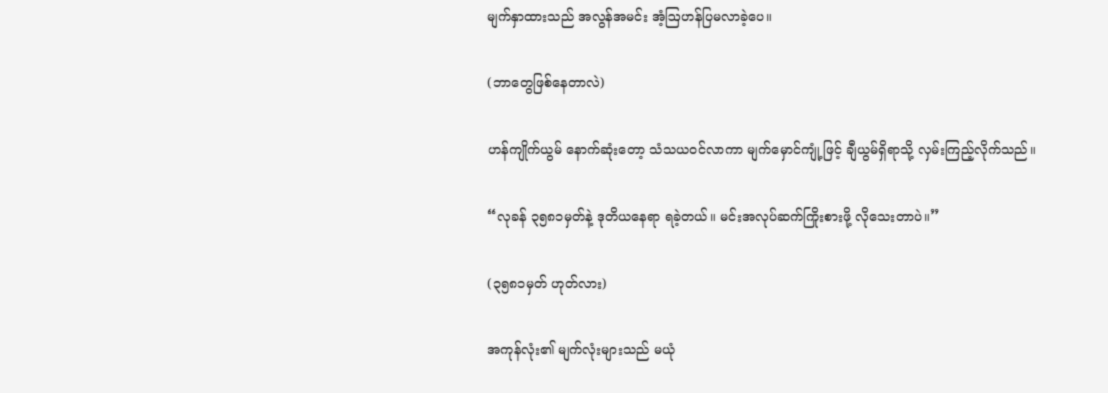မျက်နှာထားသည် အလွန်အမင်း အံ့ဩဟန်ပြမလာခဲ့ပေ။

(ဘာတွေဖြစ်နေတာလဲ)

ဟန်ကျိုက်ယွမ် နောက်ဆုံးတော့ သံသယဝင်လာကာ မျက်မှောင်ကျုံ့ဖြင့် ချီယွမ်ရှိရာသို့ လှမ်းကြည့်လိုက်သည်။

“လုခန် ၃၅၈၁မှတ်နဲ့ ဒုတိယနေရာ ရခဲ့တယ်။ မင်းအလုပ်ဆက်ကြိုးစားဖို့ လိုသေးတာပဲ။”

(၃၅၈၁မှတ် ဟုတ်လား)

အကုန်လုံး၏ မျက်လုံးများသည် မယုံ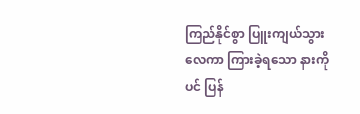ကြည်နိုင်စွာ ပြူးကျယ်သွားလေကာ ကြားခဲ့ရသော နားကိုပင် ပြန်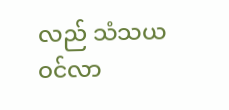လည် သံသယဝင်လာ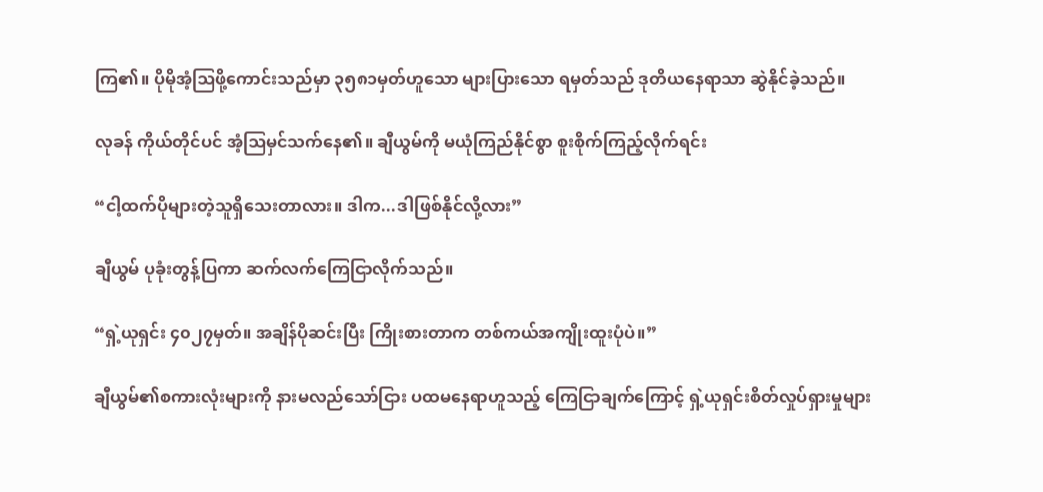ကြ၏။ ပိုမိုအံ့ဩဖို့ကောင်းသည်မှာ ၃၅၈၁မှတ်ဟူသော များပြားသော ရမှတ်သည် ဒုတိယနေရာသာ ဆွဲနိုင်ခဲ့သည်။

လုခန် ကိုယ်တိုင်ပင် အံ့ဩမှင်သက်နေ၏။ ချီယွမ်ကို မယုံကြည်နိုင်စွာ စူးစိုက်ကြည့်လိုက်ရင်း

“ငါ့ထက်ပိုများတဲ့သူရှိသေးတာလား။ ဒါက...ဒါဖြစ်နိုင်လို့လား”

ချီယွမ် ပုခုံးတွန့်ပြကာ ဆက်လက်ကြေငြာလိုက်သည်။

“ရှဲ့ယုရှင်း ၄၀၂၇မှတ်။ အချိန်ပိုဆင်းပြီး ကြိုးစားတာက တစ်ကယ်အကျိုးထူးပုံပဲ။”

ချီယွမ်၏စကားလုံးများကို နားမလည်သော်ငြား ပထမနေရာဟူသည့် ကြေငြာချက်ကြောင့် ရှဲ့ယုရှင်းစိတ်လှုပ်ရှားမှုများ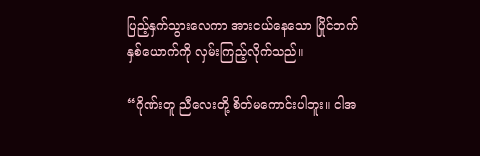ပြည့်နှက်သွားလေကာ အားငယ်နေသော ပြိုင်ဘက်နှစ်ယောက်ကို လှမ်းကြည့်လိုက်သည်။

“ဂိုဏ်းတူ ညီလေးတို့ စိတ်မကောင်းပါဘူး။ ငါအ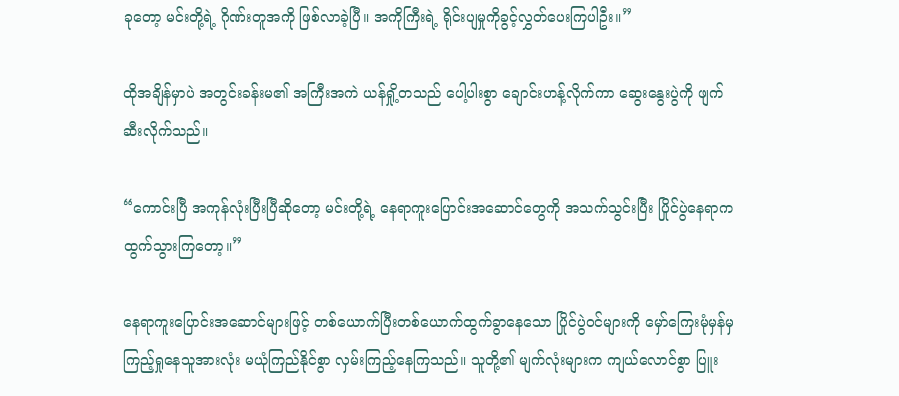ခုတော့ မင်းတို့ရဲ့ ဂိုဏ်းတူအကို ဖြစ်လာခဲ့ပြီ။ အကိုကြီးရဲ့ ရိုင်းပျမှုကိုခွင့်လွှတ်ပေးကြပါဦး။”

ထိုအချိန်မှာပဲ အတွင်းခန်းမ၏ အကြီးအကဲ ယန်ရှို့တသည် ပေါ့ပါးစွာ ချောင်းဟန့်လိုက်ကာ ဆွေးနွေးပွဲကို ဖျက်ဆီးလိုက်သည်။

“ကောင်းပြီ အကုန်လုံးပြီးပြီဆိုတော့ မင်းတို့ရဲ့ နေရာကူးပြောင်း‌အဆောင်တွေကို အသက်သွင်းပြီး ပြိုင်ပွဲနေရာက ထွက်သွားကြတော့။”

နေရာကူးပြောင်းအဆောင်များဖြင့် တစ်ယောက်ပြီးတစ်ယောက်ထွက်ခွာနေသော ပြိုင်ပွဲဝင်များကို မှော်ကြေးမုံမှန်မှ ကြည့်ရှုနေသူအားလုံး မယုံကြည်နိုင်စွာ လှမ်းကြည့်နေကြသည်။ သူတို့၏ မျက်လုံးများက ကျယ်လောင်စွာ ပြူး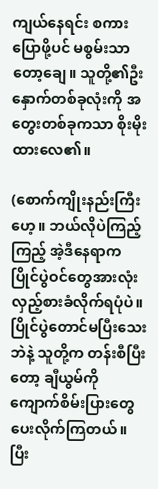ကျယ်နေရင်း စကားပြောဖို့ပင် မစွမ်းသာတော့ချေ။ သူတို့၏ဦးနှောက်တစ်ခုလုံးကို အတွေးတစ်ခုကသာ စိုးမိုးထားလေ၏။

(စောက်ကျိုးနည်းကြီးဟေ့။ ဘယ်လိုပဲကြည့်ကြည့် အဲ့ဒီနေရာက ပြိုင်ပွဲဝင်တွေအားလုံး လှည့်စားခံလိုက်ရပုံပဲ။ ပြိုင်ပွဲတောင်မပြီးသေးဘဲနဲ့ သူတို့က တန်းစီပြီးတော့ ချီယွမ်ကို ကျောက်စိမ်းပြားတွေ ပေးလိုက်ကြတယ်။ ပြီး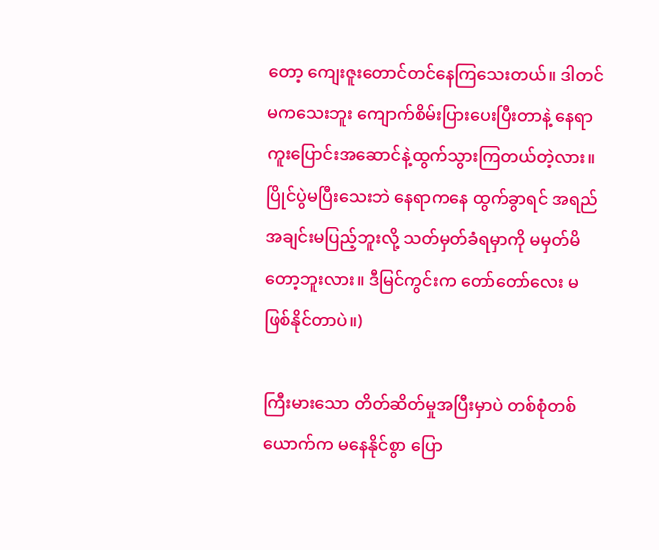တော့ ကျေးဇူးတောင်တင်နေကြသေးတယ်။ ဒါတင်မကသေးဘူး ကျောက်စိမ်းပြားပေးပြီးတာနဲ့ နေရာကူးပြောင်းအဆောင်နဲ့ထွက်သွားကြတယ်တဲ့လား။ ပြိုင်ပွဲမပြီးသေးဘဲ နေရာကနေ ထွက်ခွာရင် အရည်အချင်းမပြည့်ဘူးလို့ သတ်မှတ်ခံရမှာကို မမှတ်မိတော့ဘူးလား။ ဒီမြင်ကွင်းက တော်တော်လေး မဖြစ်နိုင်တာပဲ။)

ကြီးမားသော တိတ်ဆိတ်မှုအပြီးမှာပဲ တစ်စုံတစ်ယောက်က မနေနိုင်စွာ ပြော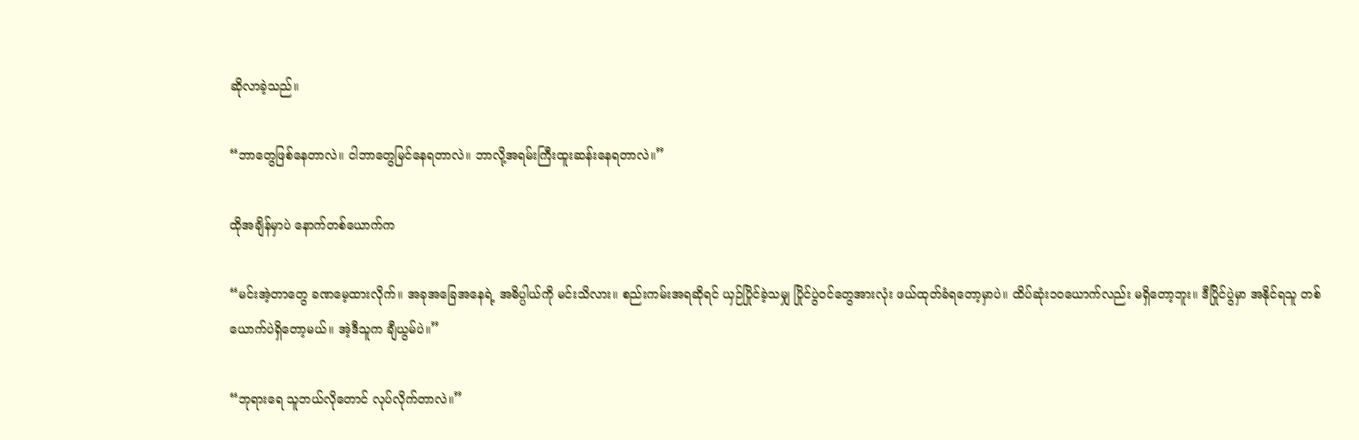ဆိုလာခဲ့သည်။

“ဘာတွေဖြစ်နေတာလဲ။ ငါဘာတွေမြင်နေရတာလဲ။ ဘာလို့အရမ်းကြီးထူးဆန်းနေရတာလဲ။”

ထိုအချိန်မှာပဲ နောက်တစ်ယောက်က

“မင်းအဲ့တာတွေ ခဏမေ့ထားလိုက်။ အခုအခြေအနေရဲ့ အဓိပ္ပါယ်ကို မင်းသိလား။ စည်းကမ်းအရဆိုရင် ယှဉ်ပြိုင်ခဲ့သမျှ ပြိုင်ပွဲဝင်တွေအားလုံး ဖယ်ထုတ်ခံရတော့မှာပဲ။ ထိပ်ဆုံး၁၀ယောက်လည်း မရှိတော့ဘူး။ ဒီပြိုင်ပွဲမှာ အနိုင်ရသူ တစ်ယောက်ပဲရှိတော့မယ်။ အဲ့ဒီသူက ချီယွမ်ပဲ။”

“ဘုရားရေ သူဘယ်လိုတောင် လုပ်လိုက်တာလဲ။”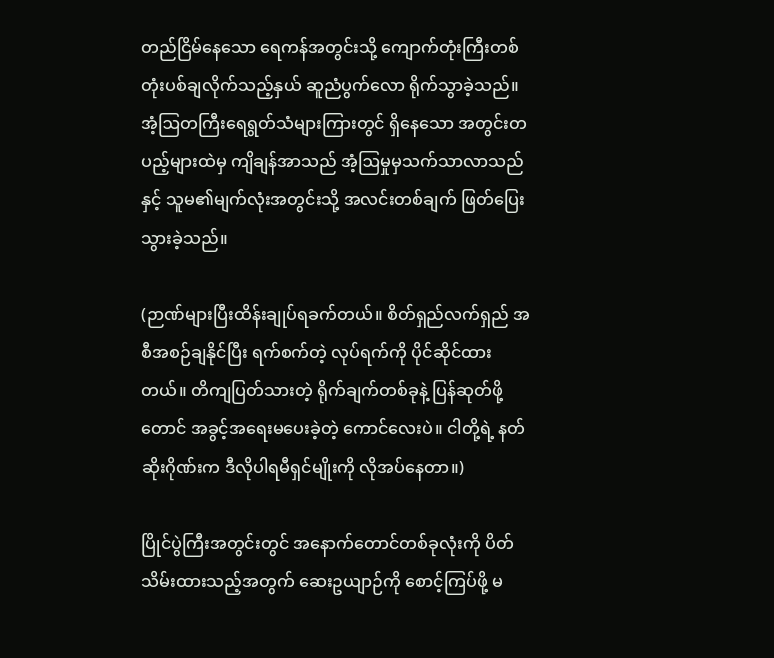တည်ငြိမ်နေသော ရေကန်အတွင်းသို့ ကျောက်တုံးကြီးတစ်တုံးပစ်ချလိုက်သည့်နှယ် ဆူညံပွက်လော ရိုက်သွာခဲ့သည်။ အံ့ဩတကြီးရေရွတ်သံများကြားတွင် ရှိနေသော အတွင်းတပည့်များထဲမှ ကျိချန်အာသည် အံ့ဩမှုမှသက်သာလာသည်နှင့် သူမ၏မျက်လုံးအတွင်းသို့ အလင်းတစ်ချက် ဖြတ်ပြေးသွားခဲ့သည်။

(ဉာဏ်များပြီးထိန်းချုပ်ရခက်တယ်။ စိတ်ရှည်လက်ရှည် အစီအစဉ်ချနိုင်ပြီး ရက်စက်တဲ့ လုပ်ရက်ကို ပိုင်ဆိုင်ထားတယ်။ တိကျပြတ်သားတဲ့ ရိုက်ချက်တစ်ခုနဲ့ ပြန်ဆုတ်ဖို့တောင် အခွင့်အရေးမပေးခဲ့တဲ့ ကောင်လေးပဲ။ ငါတို့ရဲ့ နတ်ဆိုးဂိုဏ်းက ဒီလိုပါရမီရှင်မျိုးကို လိုအပ်နေတာ။)

ပြိုင်ပွဲကြီးအတွင်းတွင် အနောက်တောင်တစ်ခုလုံးကို ပိတ်သိမ်းထားသည့်အတွက် ဆေးဥယျာဉ်ကို စောင့်ကြပ်ဖို့ မ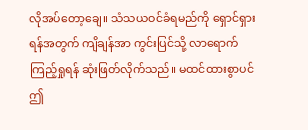လိုအပ်တော့ချေ။ သံသယဝင်ခံရမည်ကို ရှောင်ရှားရန်အတွက် ကျိချန်အာ ကွင်းပြင်သို့ လာရောက်ကြည့်ရှုရန် ဆုံးဖြတ်လိုက်သည်။ မထင်ထားစွာပင် ဤ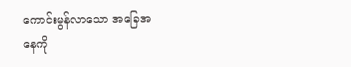ကောင်းမွန်လာသော အခြေအနေကို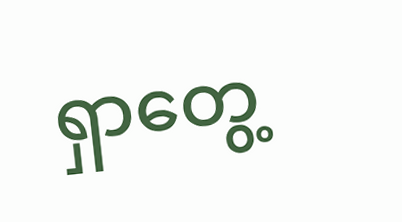ရှာ‌တွေ့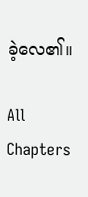ခဲ့လေ၏။

All Chapters